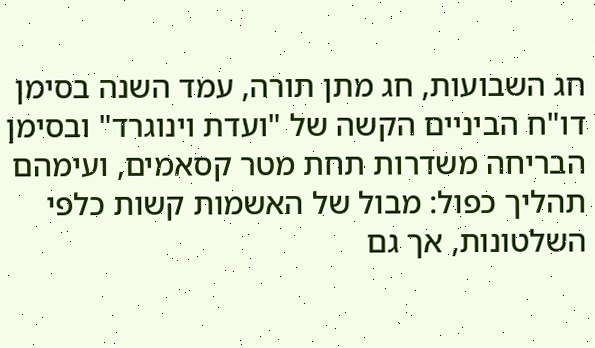חג השבועות, חג מתן תורה, עמד השנה בסימן דו"ח הביניים הקשה של "ועדת וינוגרד" ובסימן הבריחה משדרות תחת מטר קסאמים, ועימהם תהליך כפול: מבול של האשמות קשות כלפי השלטונות, אך גם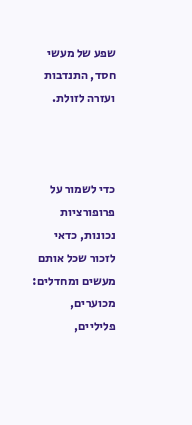שפע של מעשי חסד, התנדבות ועזרה לזולת.



כדי לשמור על פרופורציות נכונות, כדאי לזכור שכל אותם מעשים ומחדלים: מכוערים, פליליים,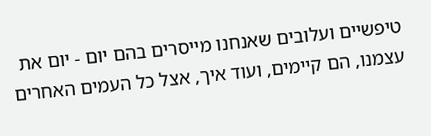טיפשיים ועלובים שאנחנו מייסרים בהם יום - יום את עצמנו, הם קיימים, ועוד איך, אצל כל העמים האחרים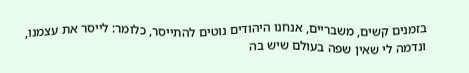בזמנים קשים, משבריים, אנחנו היהודים נוטים להתייסר, כלומר: לייסר את עצמנו, ונדמה לי שאין שפה בעולם שיש בה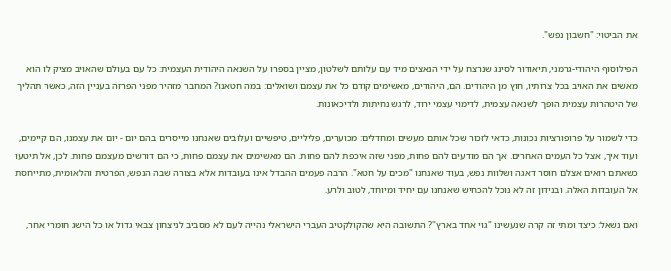את הביטוי: "חשבון נפש".

הפילוסוף היהודי-גרמני, תיאודור לסינג שנרצח על ידי הנאצים מיד עם עלותם לשלטון, מציין בספרו על השנאה היהודית העצמית: כל עם בעולם שהאויב מציק לו הוא מאשים את האויב בכל צרותיו, חוץ מן היהודים. הם, היהודים, מאשימים קודם כל את עצמם ושואלים: במה חטאנו? המחבר מזהיר מפני הפרזה בעניין הזה, כאשר תהליך של היטהרות עצמית הופך לשנאה עצמית, לדימוי עצמי ירוד, לרגש נחיתות ולדיכאונות.

כדי לשמור על פרופורציות נכונות, כדאי לזכור שכל אותם מעשים ומחדלים: מכוערים, פליליים, טיפשיים ועלובים שאנחנו מייסרים בהם יום - יום את עצמנו, הם קיימים, ועוד איך, אצל כל העמים האחרים. אך הם מודעים להם פחות, מפני שזה איכפת להם פחות. הם מאשימים את עצמם פחות, כי הם דורשים מעצמם פחות. לכן, אל תיטעו כשאתם רואים אצלם חוסר דאגה ושלוות נפש, בעוד שאנחנו "מכים על חטא". הרבה פעמים ההבדל אינו בעובדות אלא בצורה שבה הנפש, הפרטית והלאומית, מתייחסת אל העובדות האלה. ובנידון זה לא נוכל להכחיש שאנחנו עם יחיד ומיוחד, לטוב ולרע.

ואם נשאל: כיצד ומתי זה קרה שנעשינו "גוי אחד בארץ"? התשובה היא שהקולקטיב העברי הישראלי נהייה לעם לא מסביב לניצחון צבאי גדול או כל הישג חומרי אחר,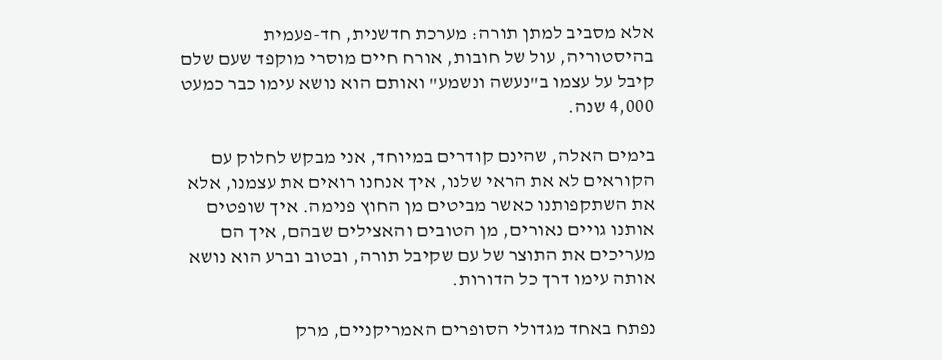אלא מסביב למתן תורה: מערכת חדשנית, חד-פעמית בהיסטוריה, עול של חובות, אורח חיים מוסרי מוקפד שעם שלם קיבל על עצמו ב"נעשה ונשמע" ואותם הוא נושא עימו כבר כמעט 4,000 שנה.

בימים האלה, שהינם קודרים במיוחד, אני מבקש לחלוק עם הקוראים לא את הראי שלנו, איך אנחנו רואים את עצמנו, אלא את השתקפותנו כאשר מביטים מן החוץ פנימה. איך שופטים אותנו גויים נאורים, מן הטובים והאצילים שבהם, איך הם מעריכים את התוצר של עם שקיבל תורה, ובטוב וברע הוא נושא אותה עימו דרך כל הדורות.

נפתח באחד מגדולי הסופרים האמריקניים, מרק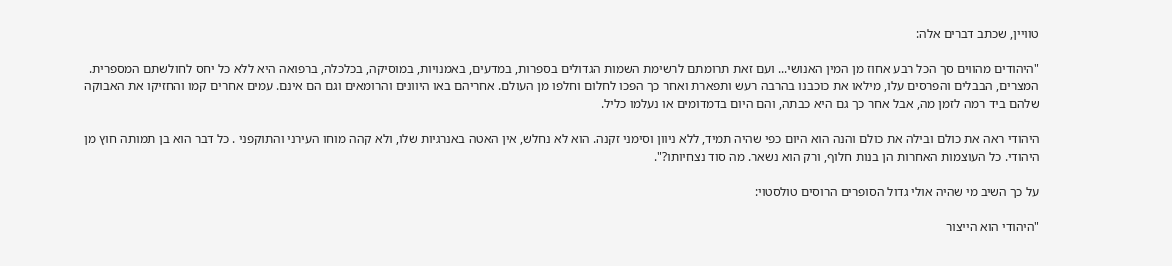טוויין, שכתב דברים אלה:

"היהודים מהווים סך הכל רבע אחוז מן המין האנושי... ועם זאת תרומתם לרשימת השמות הגדולים בספרות, במדעים, באמנויות, במוסיקה, בכלכלה, ברפואה היא ללא כל יחס לחולשתם המספרית. המצרים, הבבלים והפרסים עלו, מילאו את כוכבנו בהרבה רעש ותפארת ואחר כך הפכו לחלום וחלפו מן העולם. אחריהם באו היוונים והרומאים וגם הם אינם. עמים אחרים קמו והחזיקו את האבוקה שלהם ביד רמה לזמן מה, אבל אחר כך גם היא כבתה, והם היום בדמדומים או נעלמו כליל.

היהודי ראה את כולם ובילה את כולם והנה הוא היום כפי שהיה תמיד, ללא ניוון וסימני זקנה. הוא לא נחלש, אין האטה באנרגיות שלו, ולא קהה מוחו העירני והתוקפני . כל דבר הוא בן תמותה חוץ מן היהודי. כל העוצמות האחרות הן בנות חלוף, ורק הוא נשאר. מה סוד נצחיותו?".

על כך השיב מי שהיה אולי גדול הסופרים הרוסים טולסטוי:

"היהודי הוא הייצור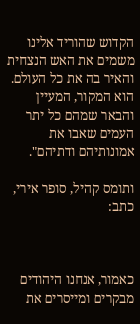הקדוש שהוריד אלינו משמים את האש הנצחית והאיר בה את כל העולם. הוא המקור, המעיין והבאר שמהם כל יתר העמים שאבו את אמונותיהם ודתיהם".

ותומס קהיל, סופר אירי, כתב:



כאמור, אנחנו היהודים מבקרים ומייסרים את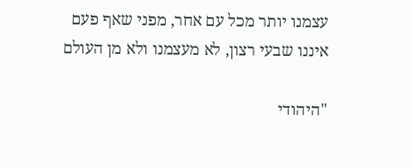עצמנו יותר מכל עם אחר, מפני שאף פעם איננו שבעי רצון, לא מעצמנו ולא מן העולם

"היהודי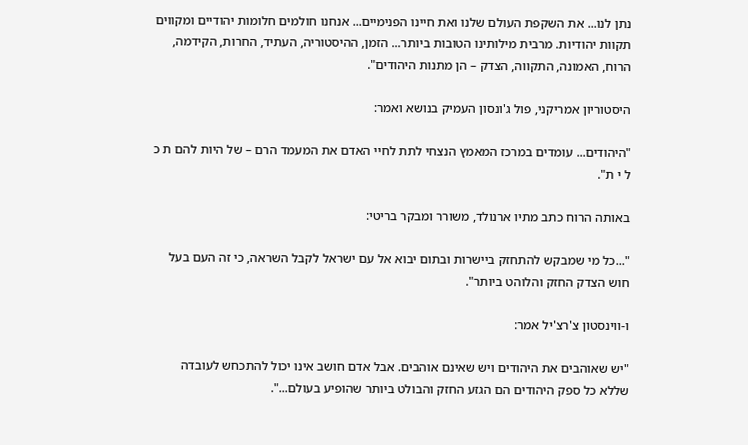נתן לנו... את השקפת העולם שלנו ואת חיינו הפנימיים... אנחנו חולמים חלומות יהודיים ומקווים תקוות יהודיות. מרבית מילותינו הטובות ביותר... הזמן, ההיסטוריה, העתיד, החרות, הקידמה, הרוח, האמונה, התקווה, הצדק – הן מתנות היהודים".

היסטוריון אמריקני, פול ג'ונסון העמיק בנושא ואמר:

"היהודים... עומדים במרכז המאמץ הנצחי לתת לחיי האדם את המעמד הרם – של היות להם ת כ ל י ת".

באותה הרוח כתב מתיו ארנולד, משורר ומבקר בריטי:

"...כל מי שמבקש להתחזק ביישרות ובתום יבוא אל עם ישראל לקבל השראה, כי זה העם בעל חוש הצדק החזק והלוהט ביותר".

ו-ווינסטון צ'רצ'יל אמר:

"יש שאוהבים את היהודים ויש שאינם אוהבים. אבל אדם חושב אינו יכול להתכחש לעובדה שללא כל ספק היהודים הם הגזע החזק והבולט ביותר שהופיע בעולם...".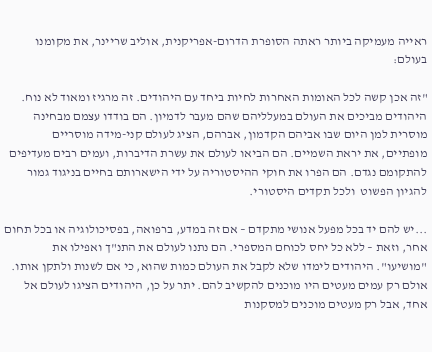ראייה מעמיקה ביותר ראתה הסופרת הדרום-אפריקנית, אוליב שריינר, את מקומנו בעולם:

"זה אכן קשה לכל האומות האחרות לחיות ביחד עם היהודים. זה מרגיז ומאוד לא נוח. היהודים מביכים את העולם במעלליהם שהם מעבר לדמיון. הם בודדו עצמם מבחינה מוסרית למן היום שבו אביהם הקדמון, אברהם, הציג לעולם קני-מידה מוסריים מופתיים, את יראת השמיים. הם הביאו לעולם את עשרת הדיברות, ועמים רבים מעדיפים להתקומם נגדם. הם הפרו את חוקי ההיסטוריה על ידי הישארותם בחיים בניגוד גמור להגיון הפשוט  ולכל תקדים היסטורי.

...יש להם יד בכל מפעל אנושי מתקדם – אם זה במדע, ברפואה, בפסיכולוגיה או בכל תחום אחר, וזאת – ללא כל יחס לכוחם המספרי. הם נתנו לעולם את התנ"ך ואפילו את "מושיעו". היהודים לימדו שלא לקבל את העולם כמות שהוא, כי אם לשנות ולתקן אותו. אולם רק עמים מעטים היו מוכנים להקשיב להם. יתר על כן, היהודים הציגו לעולם אל אחד, אבל רק מעטים מוכנים למסקנות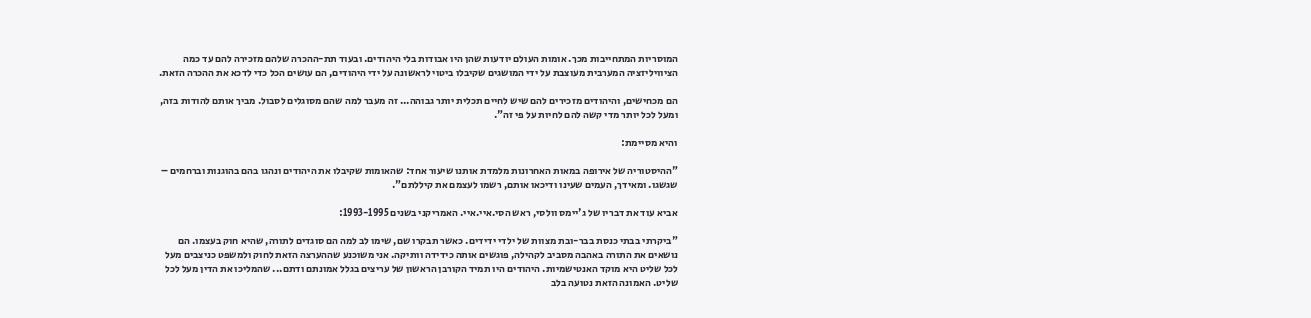המוסריות המתחייבות מכך. אומות העולם יודעות שהן היו אבודות בלי היהודים. ובעוד תת-ההכרה שלהם מזכירה להם עד כמה הציוויליזציה המערבית מעוצבת על ידי המושגים שקיבלו ביטוי לראשונה על ידי היהודים, הם עושים הכל כדי לדכא את ההכרה הזאת.

הם מכחישים, והיהודים מזכירים להם שיש לחיים תכלית יותר גבוהה... זה מעבר למה שהם מסוגלים לסבול. מביך אותם להודות בזה, ומעל לכל יותר מדי קשה להם לחיות על פי זה".

והיא מסיימת:

"ההיסטוריה של אירופה במאות האחרונות מלמדת אותנו שיעור אחד: שהאומות שקיבלו את היהודים ונהגו בהם בהוגנות וברחמים – שגשגו. ומאידך, העמים שעינו ודיכאו אותם, רשמו לעצמם את קיללתם".

אביא עוד את דבריו של ג'יימס וולסי, ראש הסי.איי.איי. האמריקני בשנים 1993-1995:

"ביקרתי בבתי כנסת בבר-ובת מצוות של ילדי ידידים. כאשר תבקרו שם, שימו לב למה הם סוגדים לתורה, שהיא חוק בעצמו. הם נושאים את התורה באהבה מסביב לקהילה, פוגשים אותה כידידה וותיקה. אני משוכנע שההערצה הזאת לחוק ולמשפט כניצבים מעל לכל שליט היא מוקד האנטישמיות. היהודים היו תמיד הקורבן הראשון של עריצים בגלל אמונתם ודתם... שהמליכו את הדין מעל לכל שליט. האמונה הזאת נטועה בלב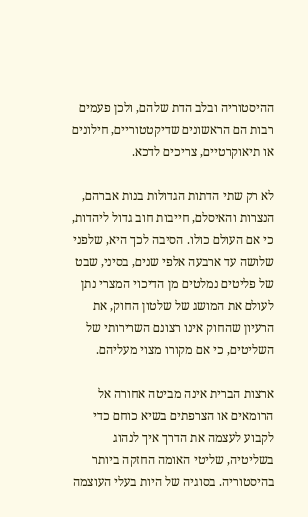ההיסטוריה ובלב הדת שלהם, ולכן פעמים רבות הם הראשונים שדיקטטוריים, חילונים או תיאוקרטיים, צריכים לדכא.

לא רק שתי הדתות הגדולות בנות אברהם, הנצרות והאיסלם, חייבות חוב גדול ליהדות, כי אם העולם כולו. הסיבה לכך היא, שלפני שלושה עד ארבעה אלפי שנים, בסיני, שבט של פליטים נמלטים מן הדיכוי המצרי נתן לעולם את המושג של שלטון החוק, את הרעיון שהחוק אינו רצונם השרירותי של השליטים, כי אם מקורו מצוי מעליהם.

ארצות הברית אינה מביטה אחורה אל הרומאים או הצרפתים בשיא כוחם כדי לקבוע לעצמה את הדרך איך לנהוג בשליטיה, שליטי האומה החזקה ביותר בהיסטוריה. בסוגיה של היות בעלי העוצמה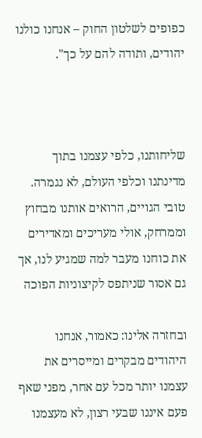כפופים לשלטון החוק – אנחנו כולנו יהודים, ותודה להם על כך".



שליחותנו, כלפי עצמנו בתוך מדינתנו וכלפי העולם, לא נגמרה. טובי הגויים, הרואים אותנו מבחוץ וממרחק, אולי מעריכים ומאדירים את כוחנו מעבר למה שמגיע לנו, אך גם אסור שניתפס לקיצוניות הפוכה

ובחזרה אלינו: כאמור, אנחנו היהודים מבקרים ומייסרים את עצמנו יותר מכל עם אחר, מפני שאף פעם איננו שבעי רצון, לא מעצמנו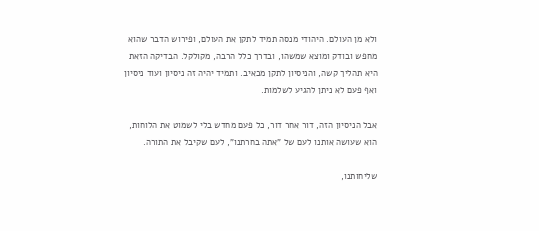ולא מן העולם. היהודי מנסה תמיד לתקן את העולם, ופירוש הדבר שהוא מחפש ובודק ומוצא שמשהו, ובדרך כלל הרבה, מקולקל. הבדיקה הזאת היא תהליך קשה, והניסיון לתקן מכאיב. ותמיד יהיה זה ניסיון ועוד ניסיון ואף פעם לא ניתן להגיע לשלמות.

אבל הניסיון הזה, דור אחר דור, כל פעם מחדש בלי לשמוט את הלוחות, הוא שעושה אותנו לעם של "אתה בחרתנו", לעם שקיבל את התורה.

שליחותנו,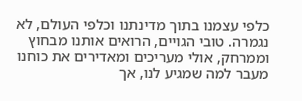כלפי עצמנו בתוך מדינתנו וכלפי העולם, לא נגמרה. טובי הגויים, הרואים אותנו מבחוץ וממרחק, אולי מעריכים ומאדירים את כוחנו מעבר למה שמגיע לנו, אך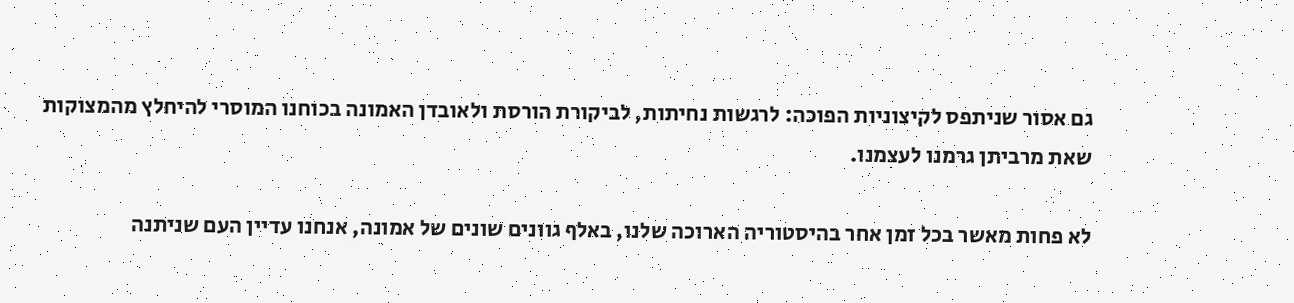גם אסור שניתפס לקיצוניות הפוכה: לרגשות נחיתות, לביקורת הורסת ולאובדן האמונה בכוחנו המוסרי להיחלץ מהמצוקות שאת מרביתן גרמנו לעצמנו.

לא פחות מאשר בכל זמן אחר בהיסטוריה הארוכה שלנו, באלף גוונים שונים של אמונה, אנחנו עדיין העם שניתנה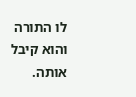לו התורה והוא קיבל אותה.